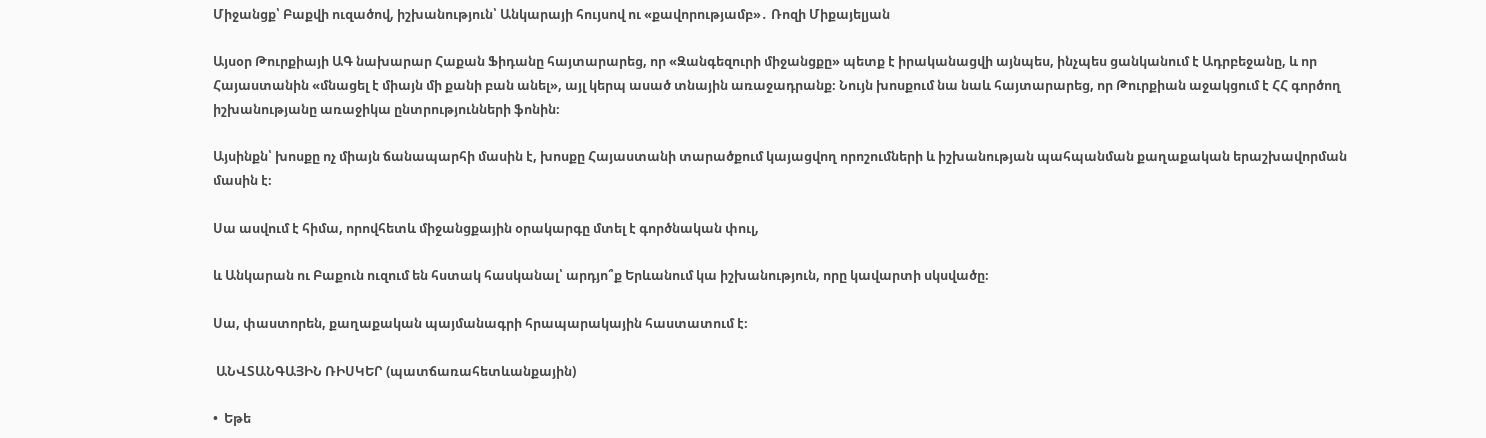Միջանցք՝ Բաքվի ուզածով, իշխանություն՝ Անկարայի հույսով ու «քավորությամբ»․ Ռոզի Միքայելյան

Այսօր Թուրքիայի ԱԳ նախարար Հաքան Ֆիդանը հայտարարեց, որ «Զանգեզուրի միջանցքը» պետք է իրականացվի այնպես, ինչպես ցանկանում է Ադրբեջանը, և որ Հայաստանին «մնացել է միայն մի քանի բան անել», այլ կերպ ասած տնային առաջադրանք։ Նույն խոսքում նա նաև հայտարարեց, որ Թուրքիան աջակցում է ՀՀ գործող իշխանությանը առաջիկա ընտրությունների ֆոնին։

Այսինքն՝ խոսքը ոչ միայն ճանապարհի մասին է, խոսքը Հայաստանի տարածքում կայացվող որոշումների և իշխանության պահպանման քաղաքական երաշխավորման մասին է։

Սա ասվում է հիմա, որովհետև միջանցքային օրակարգը մտել է գործնական փուլ,

և Անկարան ու Բաքուն ուզում են հստակ հասկանալ՝ արդյո՞ք Երևանում կա իշխանություն, որը կավարտի սկսվածը։

Սա, փաստորեն, քաղաքական պայմանագրի հրապարակային հաստատում է։

 ԱՆՎՏԱՆԳԱՅԻՆ ՌԻՍԿԵՐ (պատճառահետևանքային)

•  Եթե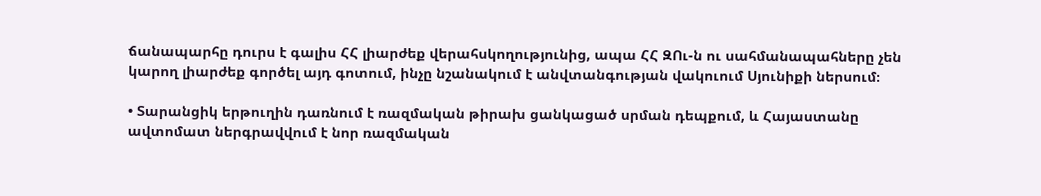ճանապարհը դուրս է գալիս ՀՀ լիարժեք վերահսկողությունից, ապա ՀՀ ԶՈւ-ն ու սահմանապահները չեն կարող լիարժեք գործել այդ գոտում, ինչը նշանակում է անվտանգության վակուում Սյունիքի ներսում։

• Տարանցիկ երթուղին դառնում է ռազմական թիրախ ցանկացած սրման դեպքում, և Հայաստանը ավտոմատ ներգրավվում է նոր ռազմական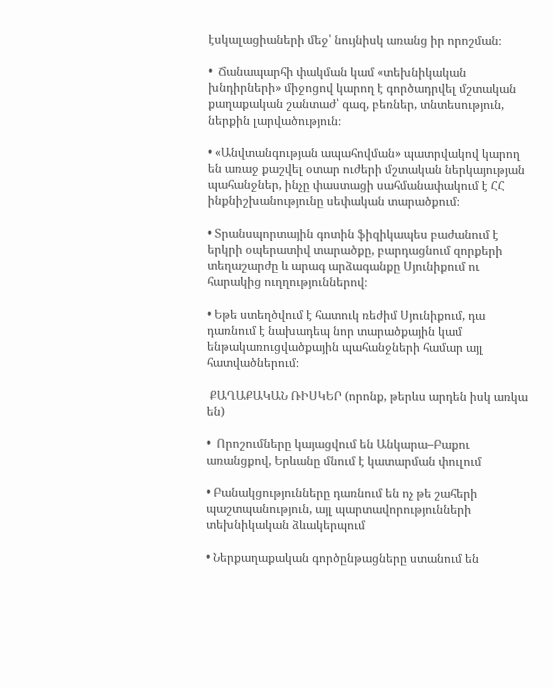էսկալացիաների մեջ՝ նույնիսկ առանց իր որոշման։

•  Ճանապարհի փակման կամ «տեխնիկական խնդիրների» միջոցով կարող է գործադրվել մշտական քաղաքական շանտաժ՝ գազ, բեռներ, տնտեսություն, ներքին լարվածություն։

• «Անվտանգության ապահովման» պատրվակով կարող են առաջ քաշվել օտար ուժերի մշտական ներկայության պահանջներ, ինչը փաստացի սահմանափակում է ՀՀ ինքնիշխանությունը սեփական տարածքում։

• Տրանսպորտային գոտին ֆիզիկապես բաժանում է երկրի օպերատիվ տարածքը, բարդացնում զորքերի տեղաշարժը և արագ արձագանքը Սյունիքում ու հարակից ուղղություններով։

• Եթե ստեղծվում է հատուկ ռեժիմ Սյունիքում, դա դառնում է նախադեպ նոր տարածքային կամ ենթակառուցվածքային պահանջների համար այլ հատվածներում։

 ՔԱՂԱՔԱԿԱՆ ՌԻՍԿԵՐ (որոնք, թերևս արդեն իսկ առկա են)

•  Որոշումները կայացվում են Անկարա–Բաքու առանցքով, Երևանը մնում է կատարման փուլում

• Բանակցությունները դառնում են ոչ թե շահերի պաշտպանություն, այլ պարտավորությունների տեխնիկական ձևակերպում

• Ներքաղաքական գործընթացները ստանում են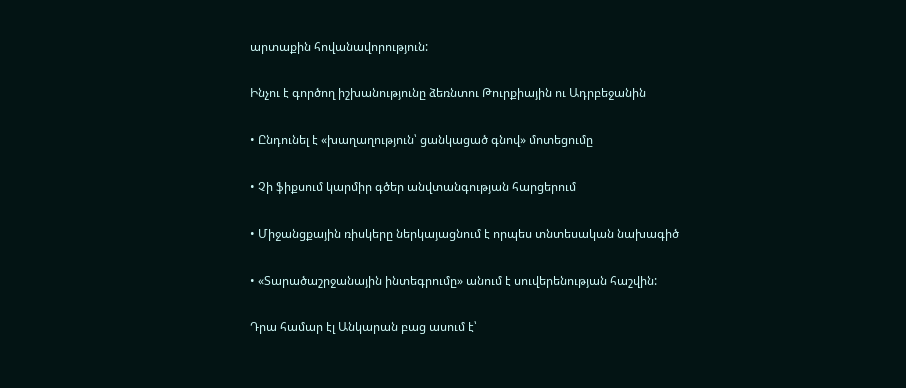արտաքին հովանավորություն:

Ինչու է գործող իշխանությունը ձեռնտու Թուրքիային ու Ադրբեջանին

• Ընդունել է «խաղաղություն՝ ցանկացած գնով» մոտեցումը

• Չի ֆիքսում կարմիր գծեր անվտանգության հարցերում

• Միջանցքային ռիսկերը ներկայացնում է որպես տնտեսական նախագիծ

• «Տարածաշրջանային ինտեգրումը» անում է սուվերենության հաշվին:

Դրա համար էլ Անկարան բաց ասում է՝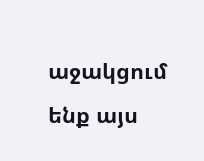աջակցում ենք այս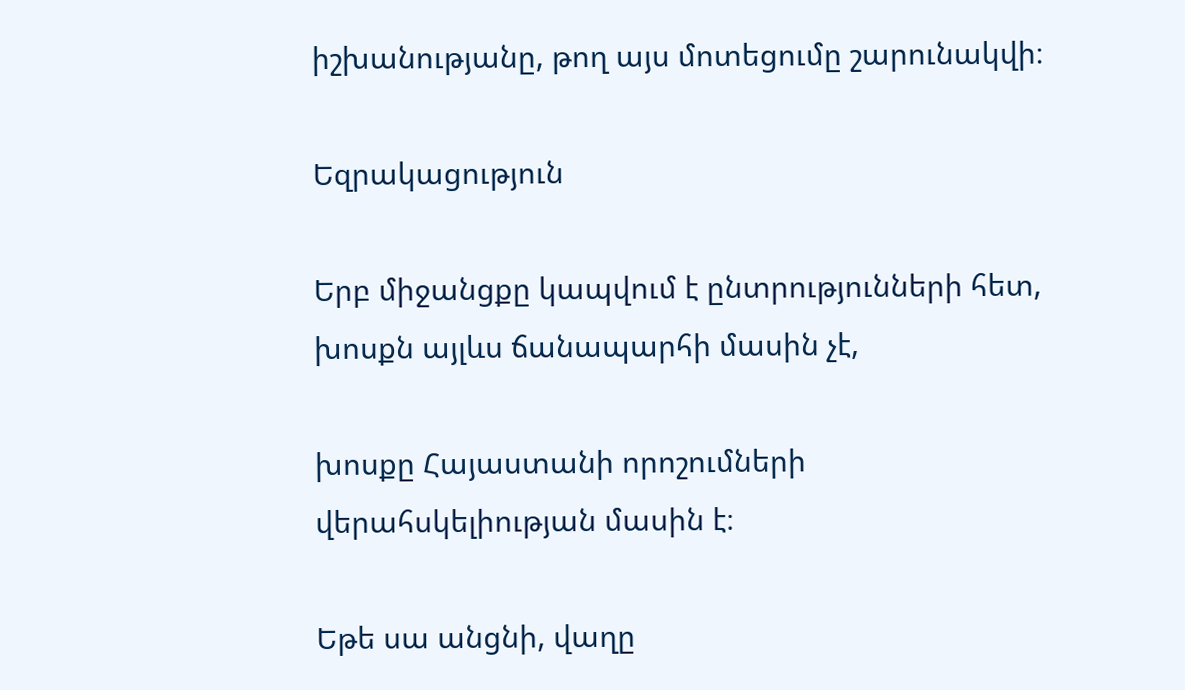իշխանությանը, թող այս մոտեցումը շարունակվի։

Եզրակացություն

Երբ միջանցքը կապվում է ընտրությունների հետ, խոսքն այլևս ճանապարհի մասին չէ,

խոսքը Հայաստանի որոշումների վերահսկելիության մասին է։

Եթե սա անցնի, վաղը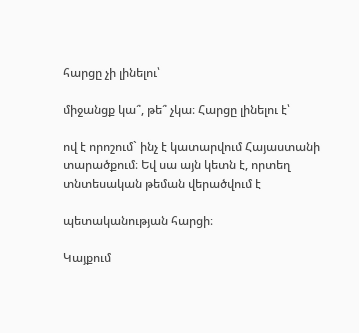հարցը չի լինելու՝

միջանցք կա՞, թե՞ չկա։ Հարցը լինելու է՝

ով է որոշում` ինչ է կատարվում Հայաստանի տարածքում։ Եվ սա այն կետն է, որտեղ տնտեսական թեման վերածվում է

պետականության հարցի։

Կայքում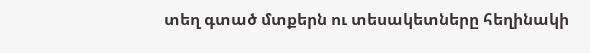տեղ գտած մտքերն ու տեսակետները հեղինակի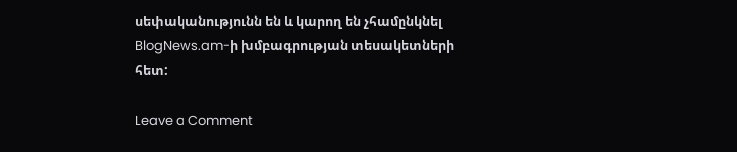սեփականությունն են և կարող են չհամընկնել BlogNews.am-ի խմբագրության տեսակետների հետ:

Leave a Comment